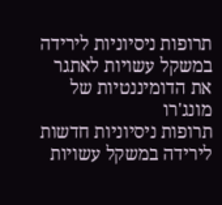תרופות ניסיוניות לירידה במשקל עשויות לאתגר את הדומיננטיות של מונג'רו
תרופות ניסיוניות חדשות לירידה במשקל עשויות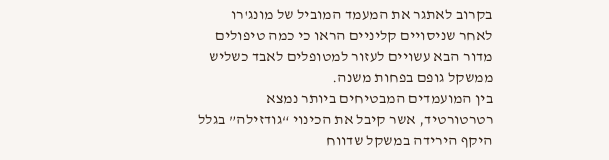בקרוב לאתגר את המעמד המוביל של מונג'רו לאחר שניסויים קליניים הראו כי כמה טיפולים מדור הבא עשויים לעזור למטופלים לאבד כשליש ממשקל גופם בפחות משנה.
בין המועמדים המבטיחים ביותר נמצא רטרטורטיד, אשר קיבל את הכינוי “גודזילה” בגלל היקף הירידה במשקל שדווח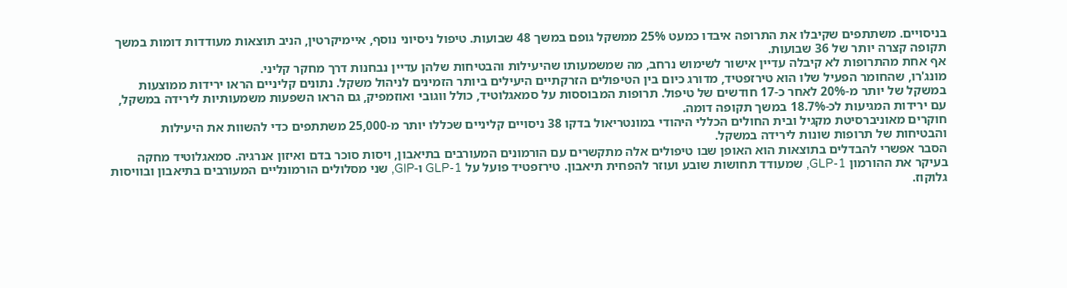בניסויים. משתתפים שקיבלו את התרופה איבדו כמעט 25% ממשקל גופם במשך 48 שבועות. טיפול ניסיוני נוסף, איימיקרטין, הניב תוצאות מעודדות דומות במשך תקופה קצרה יותר של 36 שבועות.
אף אחת מהתרופות לא קיבלה עדיין אישור לשימוש נרחב, מה שמשמעותו שהיעילות והבטיחות שלהן עדיין נבחנות דרך מחקר קליני.
מונג'רו, שהחומר הפעיל שלו הוא טירזפטיד, מדורג כיום בין הטיפולים הזרקתיים היעילים ביותר הזמינים לניהול משקל. נתונים קליניים הראו ירידות ממוצעות במשקל של יותר מ-20% לאחר כ-17 חודשים של טיפול. תרופות המבוססות על סמאגלוטיד, כולל ווגובי ואוזמפיק, גם הראו השפעות משמעותיות לירידה במשקל, עם ירידות המגיעות לכ-18.7% במשך תקופה דומה.
חוקרים מאוניברסיטת מקגיל ובית החולים הכללי היהודי במונטריאול בדקו 38 ניסויים קליניים שכללו יותר מ-25,000 משתתפים כדי להשוות את היעילות והבטיחות של תרופות שונות לירידה במשקל.
הסבר אפשרי להבדלים בתוצאות הוא האופן שבו טיפולים אלה מתקשרים עם הורמונים המעורבים בתיאבון, ויסות סוכר בדם ואיזון אנרגיה. סמאגלוטיד מחקה בעיקר את ההורמון GLP-1, שמעודד תחושות שובע ועוזר להפחית תיאבון. טירזפטיד פועל על GLP-1 ו-GIP, שני מסלולים הורמונליים המעורבים בתיאבון ובוויסות גלוקוז.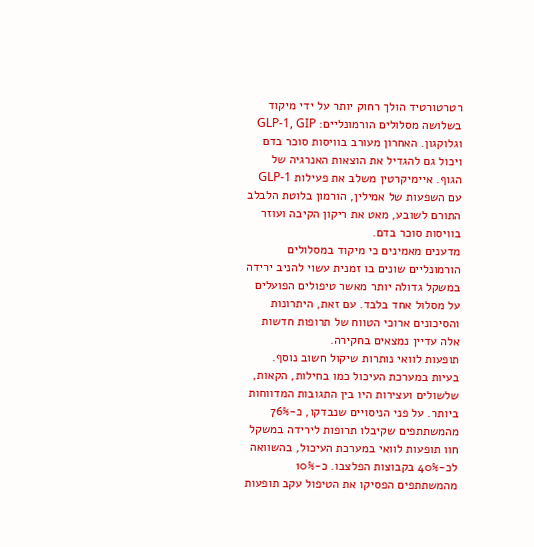רטרטורטיד הולך רחוק יותר על ידי מיקוד בשלושה מסלולים הורמונליים: GLP-1, GIP וגלוקגון. האחרון מעורב בוויסות סוכר בדם ויכול גם להגדיל את הוצאות האנרגיה של הגוף. איימיקרטין משלב את פעילות GLP-1 עם השפעות של אמילין, הורמון בלוטת הלבלב התורם לשובע, מאט את ריקון הקיבה ועוזר בוויסות סוכר בדם.
מדענים מאמינים כי מיקוד במסלולים הורמונליים שונים בו זמנית עשוי להניב ירידה במשקל גדולה יותר מאשר טיפולים הפועלים על מסלול אחד בלבד. עם זאת, היתרונות והסיכונים ארוכי הטווח של תרופות חדשות אלה עדיין נמצאים בחקירה.
תופעות לוואי נותרות שיקול חשוב נוסף. בעיות במערכת העיכול כמו בחילות, הקאות, שלשולים ועצירות היו בין התגובות המדווחות ביותר. על פני הניסויים שנבדקו, כ-76% מהמשתתפים שקיבלו תרופות לירידה במשקל חוו תופעות לוואי במערכת העיכול, בהשוואה לכ-40% בקבוצות הפלצבו. כ-10% מהמשתתפים הפסיקו את הטיפול עקב תופעות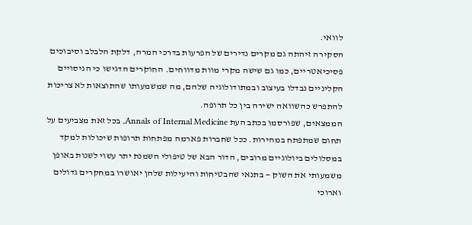לוואי.
הסקירה זיהתה גם מקרים נדירים של הפרעות בדרכי המרה, דלקת הלבלב וסיבוכים פסיכיאטריים, כמו גם שישה מקרי מוות מדווחים. החוקרים הדגישו כי הניסויים הקליניים נבדלו בעיצוב ובמתודולוגיה שלהם, מה שמשמעותו שהתוצאות לא צריכות להתפרש כהשוואה ישירה בין כל תרופה.
הממצאים, שפורסמו בכתב העת Annals of Internal Medicine, בכל זאת מצביעים על תחום שמתפתח במהירות. ככל שחברות פארמה מפתחות תרופות שיכולות למקד במסלולים ביולוגיים מרובים, הדור הבא של טיפולי השמנת יתר עשוי לשנות באופן משמעותי את השוק — בתנאי שהבטיחות והיעילות שלהן יאושרו במחקרים גדולים וארוכי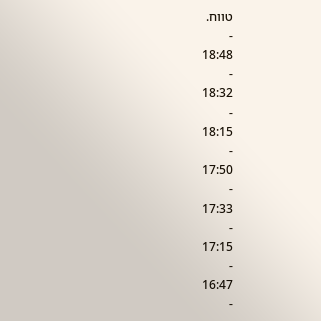טווח.
-
18:48
-
18:32
-
18:15
-
17:50
-
17:33
-
17:15
-
16:47
-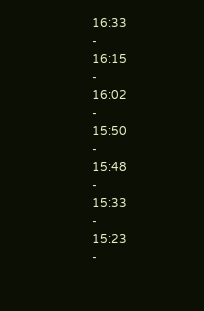16:33
-
16:15
-
16:02
-
15:50
-
15:48
-
15:33
-
15:23
-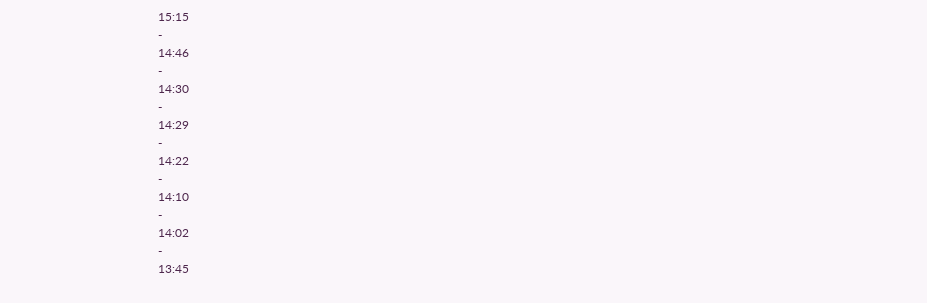15:15
-
14:46
-
14:30
-
14:29
-
14:22
-
14:10
-
14:02
-
13:45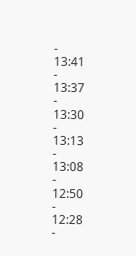-
13:41
-
13:37
-
13:30
-
13:13
-
13:08
-
12:50
-
12:28
-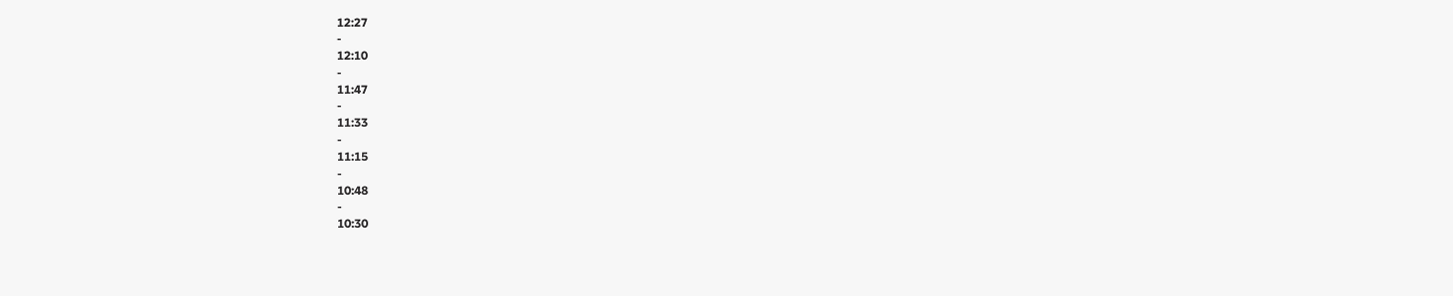12:27
-
12:10
-
11:47
-
11:33
-
11:15
-
10:48
-
10:30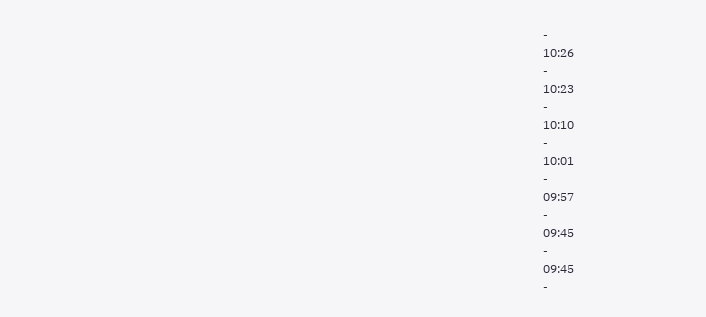-
10:26
-
10:23
-
10:10
-
10:01
-
09:57
-
09:45
-
09:45
-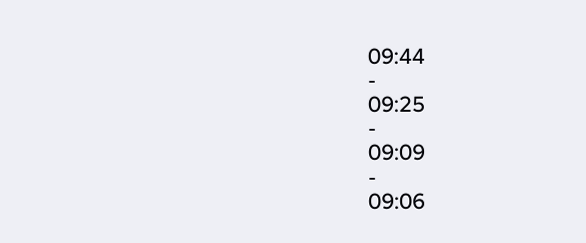09:44
-
09:25
-
09:09
-
09:06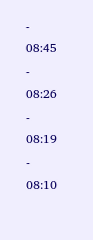-
08:45
-
08:26
-
08:19
-
08:10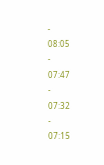-
08:05
-
07:47
-
07:32
-
07:15